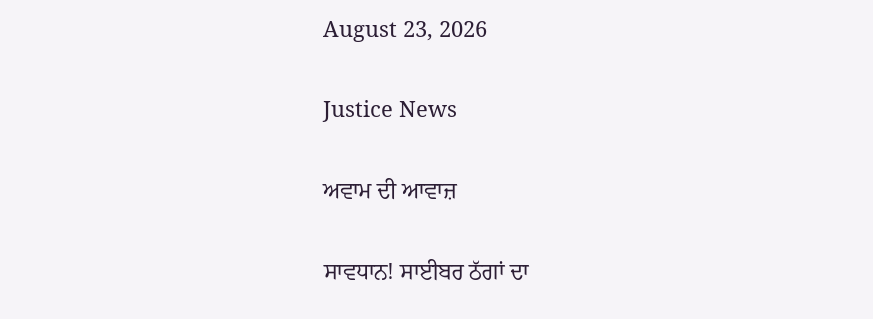August 23, 2026

Justice News

ਅਵਾਮ ਦੀ ਆਵਾਜ਼

ਸਾਵਧਾਨ! ਸਾਈਬਰ ਠੱਗਾਂ ਦਾ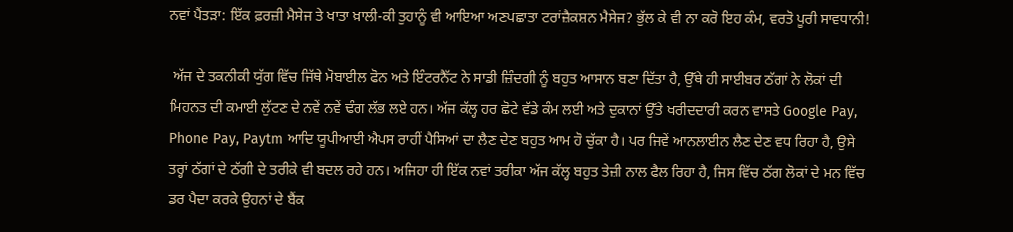ਨਵਾਂ ਪੈਂਤੜਾ: ਇੱਕ ਫ਼ਰਜ਼ੀ ਮੈਸੇਜ ਤੇ ਖਾਤਾ ਖ਼ਾਲੀ-ਕੀ ਤੁਹਾਨੂੰ ਵੀ ਆਇਆ ਅਣਪਛਾਤਾ ਟਰਾਂਜ਼ੈਕਸ਼ਨ ਮੈਸੇਜ? ਭੁੱਲ ਕੇ ਵੀ ਨਾ ਕਰੋ ਇਹ ਕੰਮ, ਵਰਤੋ ਪੂਰੀ ਸਾਵਧਾਨੀ!

 ਅੱਜ ਦੇ ਤਕਨੀਕੀ ਯੁੱਗ ਵਿੱਚ ਜਿੱਥੇ ਮੋਬਾਈਲ ਫੋਨ ਅਤੇ ਇੰਟਰਨੈੱਟ ਨੇ ਸਾਡੀ ਜ਼ਿੰਦਗੀ ਨੂੰ ਬਹੁਤ ਆਸਾਨ ਬਣਾ ਦਿੱਤਾ ਹੈ, ਉੱਥੇ ਹੀ ਸਾਈਬਰ ਠੱਗਾਂ ਨੇ ਲੋਕਾਂ ਦੀ ਮਿਹਨਤ ਦੀ ਕਮਾਈ ਲੁੱਟਣ ਦੇ ਨਵੇਂ ਨਵੇਂ ਢੰਗ ਲੱਭ ਲਏ ਹਨ। ਅੱਜ ਕੱਲ੍ਹ ਹਰ ਛੋਟੇ ਵੱਡੇ ਕੰਮ ਲਈ ਅਤੇ ਦੁਕਾਨਾਂ ਉੱਤੇ ਖਰੀਦਦਾਰੀ ਕਰਨ ਵਾਸਤੇ Google Pay, Phone Pay, Paytm ਆਦਿ ਯੂਪੀਆਈ ਐਪਸ ਰਾਹੀਂ ਪੈਸਿਆਂ ਦਾ ਲੈਣ ਦੇਣ ਬਹੁਤ ਆਮ ਹੋ ਚੁੱਕਾ ਹੈ। ਪਰ ਜਿਵੇਂ ਆਨਲਾਈਨ ਲੈਣ ਦੇਣ ਵਧ ਰਿਹਾ ਹੈ, ਉਸੇ ਤਰ੍ਹਾਂ ਠੱਗਾਂ ਦੇ ਠੱਗੀ ਦੇ ਤਰੀਕੇ ਵੀ ਬਦਲ ਰਹੇ ਹਨ। ਅਜਿਹਾ ਹੀ ਇੱਕ ਨਵਾਂ ਤਰੀਕਾ ਅੱਜ ਕੱਲ੍ਹ ਬਹੁਤ ਤੇਜ਼ੀ ਨਾਲ ਫੈਲ ਰਿਹਾ ਹੈ, ਜਿਸ ਵਿੱਚ ਠੱਗ ਲੋਕਾਂ ਦੇ ਮਨ ਵਿੱਚ ਡਰ ਪੈਦਾ ਕਰਕੇ ਉਹਨਾਂ ਦੇ ਬੈਂਕ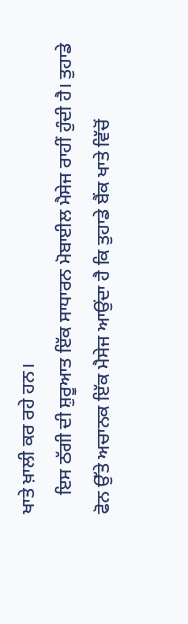ਖਾਤੇ ਖ਼ਾਲੀ ਕਰ ਰਹੇ ਹਨ।
    ਇਸ ਠੱਗੀ ਦੀ ਸ਼ੁਰੂਆਤ ਇੱਕ ਸਾਧਾਰਨ ਮੋਬਾਈਲ ਮੈਸੇਜ ਰਾਹੀਂ ਹੁੰਦੀ ਹੈ। ਤੁਹਾਡੇ ਫੋਨ ਉੱਤੇ ਅਚਾਨਕ ਇੱਕ ਮੈਸੇਜ ਆਉਂਦਾ ਹੈ ਕਿ ਤੁਹਾਡੇ ਬੈਂਕ ਖਾਤੇ ਵਿੱਚੋਂ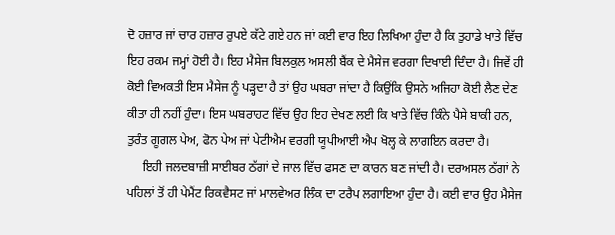ਦੋ ਹਜ਼ਾਰ ਜਾਂ ਚਾਰ ਹਜ਼ਾਰ ਰੁਪਏ ਕੱਟੇ ਗਏ ਹਨ ਜਾਂ ਕਈ ਵਾਰ ਇਹ ਲਿਖਿਆ ਹੁੰਦਾ ਹੈ ਕਿ ਤੁਹਾਡੇ ਖਾਤੇ ਵਿੱਚ ਇਹ ਰਕਮ ਜਮ੍ਹਾਂ ਹੋਈ ਹੈ। ਇਹ ਮੈਸੇਜ ਬਿਲਕੁਲ ਅਸਲੀ ਬੈਂਕ ਦੇ ਮੈਸੇਜ ਵਰਗਾ ਦਿਖਾਈ ਦਿੰਦਾ ਹੈ। ਜਿਵੇਂ ਹੀ ਕੋਈ ਵਿਅਕਤੀ ਇਸ ਮੈਸੇਜ ਨੂੰ ਪੜ੍ਹਦਾ ਹੈ ਤਾਂ ਉਹ ਘਬਰਾ ਜਾਂਦਾ ਹੈ ਕਿਉਂਕਿ ਉਸਨੇ ਅਜਿਹਾ ਕੋਈ ਲੈਣ ਦੇਣ ਕੀਤਾ ਹੀ ਨਹੀਂ ਹੁੰਦਾ। ਇਸ ਘਬਰਾਹਟ ਵਿੱਚ ਉਹ ਇਹ ਦੇਖਣ ਲਈ ਕਿ ਖਾਤੇ ਵਿੱਚ ਕਿੰਨੇ ਪੈਸੇ ਬਾਕੀ ਹਨ, ਤੁਰੰਤ ਗੂਗਲ ਪੇਅ, ਫੋਨ ਪੇਅ ਜਾਂ ਪੇਟੀਐਮ ਵਰਗੀ ਯੂਪੀਆਈ ਐਪ ਖੋਲ੍ਹ ਕੇ ਲਾਗਇਨ ਕਰਦਾ ਹੈ।
     ਇਹੀ ਜਲਦਬਾਜ਼ੀ ਸਾਈਬਰ ਠੱਗਾਂ ਦੇ ਜਾਲ ਵਿੱਚ ਫਸਣ ਦਾ ਕਾਰਨ ਬਣ ਜਾਂਦੀ ਹੈ। ਦਰਅਸਲ ਠੱਗਾਂ ਨੇ ਪਹਿਲਾਂ ਤੋਂ ਹੀ ਪੇਮੈਂਟ ਰਿਕਵੈਸਟ ਜਾਂ ਮਾਲਵੇਅਰ ਲਿੰਕ ਦਾ ਟਰੈਪ ਲਗਾਇਆ ਹੁੰਦਾ ਹੈ। ਕਈ ਵਾਰ ਉਹ ਮੈਸੇਜ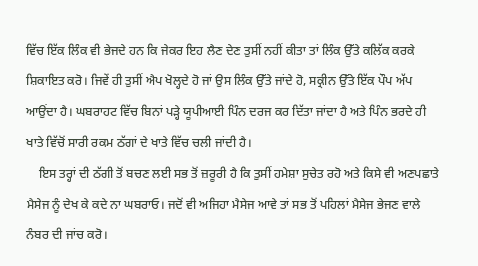ਵਿੱਚ ਇੱਕ ਲਿੰਕ ਵੀ ਭੇਜਦੇ ਹਨ ਕਿ ਜੇਕਰ ਇਹ ਲੈਣ ਦੇਣ ਤੁਸੀਂ ਨਹੀਂ ਕੀਤਾ ਤਾਂ ਲਿੰਕ ਉੱਤੇ ਕਲਿੱਕ ਕਰਕੇ ਸ਼ਿਕਾਇਤ ਕਰੋ। ਜਿਵੇਂ ਹੀ ਤੁਸੀਂ ਐਪ ਖੋਲ੍ਹਦੇ ਹੋ ਜਾਂ ਉਸ ਲਿੰਕ ਉੱਤੇ ਜਾਂਦੇ ਹੋ, ਸਕ੍ਰੀਨ ਉੱਤੇ ਇੱਕ ਪੌਪ ਅੱਪ ਆਉਂਦਾ ਹੈ। ਘਬਰਾਹਟ ਵਿੱਚ ਬਿਨਾਂ ਪੜ੍ਹੇ ਯੂਪੀਆਈ ਪਿੰਨ ਦਰਜ ਕਰ ਦਿੱਤਾ ਜਾਂਦਾ ਹੈ ਅਤੇ ਪਿੰਨ ਭਰਦੇ ਹੀ ਖਾਤੇ ਵਿੱਚੋਂ ਸਾਰੀ ਰਕਮ ਠੱਗਾਂ ਦੇ ਖਾਤੇ ਵਿੱਚ ਚਲੀ ਜਾਂਦੀ ਹੈ।
    ਇਸ ਤਰ੍ਹਾਂ ਦੀ ਠੱਗੀ ਤੋਂ ਬਚਣ ਲਈ ਸਭ ਤੋਂ ਜ਼ਰੂਰੀ ਹੈ ਕਿ ਤੁਸੀਂ ਹਮੇਸ਼ਾ ਸੁਚੇਤ ਰਹੋ ਅਤੇ ਕਿਸੇ ਵੀ ਅਣਪਛਾਤੇ ਮੈਸੇਜ ਨੂੰ ਦੇਖ ਕੇ ਕਦੇ ਨਾ ਘਬਰਾਓ। ਜਦੋਂ ਵੀ ਅਜਿਹਾ ਮੈਸੇਜ ਆਵੇ ਤਾਂ ਸਭ ਤੋਂ ਪਹਿਲਾਂ ਮੈਸੇਜ ਭੇਜਣ ਵਾਲੇ ਨੰਬਰ ਦੀ ਜਾਂਚ ਕਰੋ।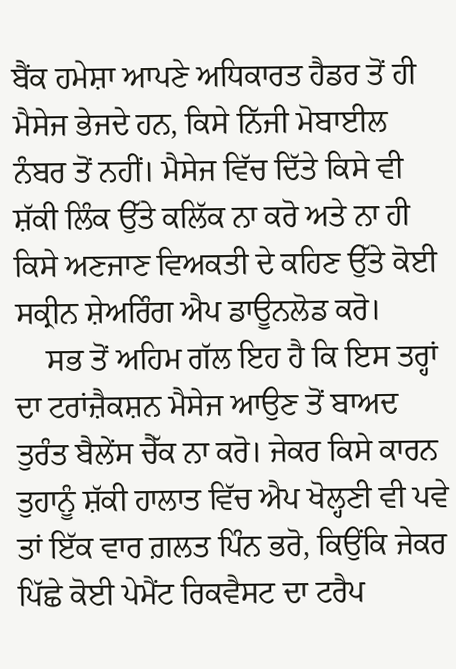ਬੈਂਕ ਹਮੇਸ਼ਾ ਆਪਣੇ ਅਧਿਕਾਰਤ ਹੈਡਰ ਤੋਂ ਹੀ ਮੈਸੇਜ ਭੇਜਦੇ ਹਨ, ਕਿਸੇ ਨਿੱਜੀ ਮੋਬਾਈਲ ਨੰਬਰ ਤੋਂ ਨਹੀਂ। ਮੈਸੇਜ ਵਿੱਚ ਦਿੱਤੇ ਕਿਸੇ ਵੀ ਸ਼ੱਕੀ ਲਿੰਕ ਉੱਤੇ ਕਲਿੱਕ ਨਾ ਕਰੋ ਅਤੇ ਨਾ ਹੀ ਕਿਸੇ ਅਣਜਾਣ ਵਿਅਕਤੀ ਦੇ ਕਹਿਣ ਉੱਤੇ ਕੋਈ ਸਕ੍ਰੀਨ ਸ਼ੇਅਰਿੰਗ ਐਪ ਡਾਊਨਲੋਡ ਕਰੋ।
    ਸਭ ਤੋਂ ਅਹਿਮ ਗੱਲ ਇਹ ਹੈ ਕਿ ਇਸ ਤਰ੍ਹਾਂ ਦਾ ਟਰਾਂਜ਼ੈਕਸ਼ਨ ਮੈਸੇਜ ਆਉਣ ਤੋਂ ਬਾਅਦ ਤੁਰੰਤ ਬੈਲੇਂਸ ਚੈੱਕ ਨਾ ਕਰੋ। ਜੇਕਰ ਕਿਸੇ ਕਾਰਨ ਤੁਹਾਨੂੰ ਸ਼ੱਕੀ ਹਾਲਾਤ ਵਿੱਚ ਐਪ ਖੋਲ੍ਹਣੀ ਵੀ ਪਵੇ ਤਾਂ ਇੱਕ ਵਾਰ ਗ਼ਲਤ ਪਿੰਨ ਭਰੋ, ਕਿਉਂਕਿ ਜੇਕਰ ਪਿੱਛੇ ਕੋਈ ਪੇਮੈਂਟ ਰਿਕਵੈਸਟ ਦਾ ਟਰੈਪ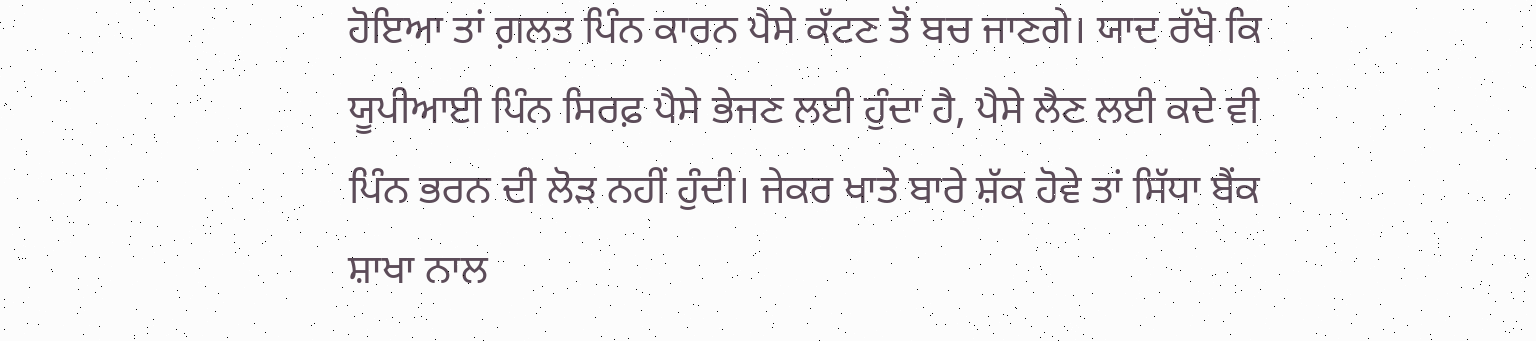ਹੋਇਆ ਤਾਂ ਗ਼ਲਤ ਪਿੰਨ ਕਾਰਨ ਪੈਸੇ ਕੱਟਣ ਤੋਂ ਬਚ ਜਾਣਗੇ। ਯਾਦ ਰੱਖੋ ਕਿ ਯੂਪੀਆਈ ਪਿੰਨ ਸਿਰਫ਼ ਪੈਸੇ ਭੇਜਣ ਲਈ ਹੁੰਦਾ ਹੈ, ਪੈਸੇ ਲੈਣ ਲਈ ਕਦੇ ਵੀ ਪਿੰਨ ਭਰਨ ਦੀ ਲੋੜ ਨਹੀਂ ਹੁੰਦੀ। ਜੇਕਰ ਖਾਤੇ ਬਾਰੇ ਸ਼ੱਕ ਹੋਵੇ ਤਾਂ ਸਿੱਧਾ ਬੈਂਕ ਸ਼ਾਖਾ ਨਾਲ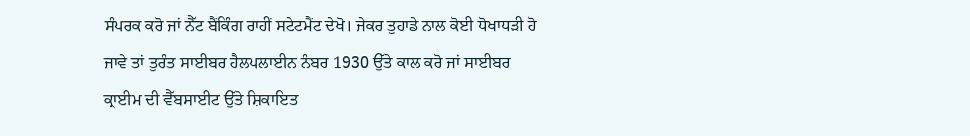ਸੰਪਰਕ ਕਰੋ ਜਾਂ ਨੈੱਟ ਬੈਂਕਿੰਗ ਰਾਹੀਂ ਸਟੇਟਮੈਂਟ ਦੇਖੋ। ਜੇਕਰ ਤੁਹਾਡੇ ਨਾਲ ਕੋਈ ਧੋਖਾਧੜੀ ਹੋ ਜਾਵੇ ਤਾਂ ਤੁਰੰਤ ਸਾਈਬਰ ਹੈਲਪਲਾਈਨ ਨੰਬਰ 1930 ਉੱਤੇ ਕਾਲ ਕਰੋ ਜਾਂ ਸਾਈਬਰ ਕ੍ਰਾਈਮ ਦੀ ਵੈੱਬਸਾਈਟ ਉੱਤੇ ਸ਼ਿਕਾਇਤ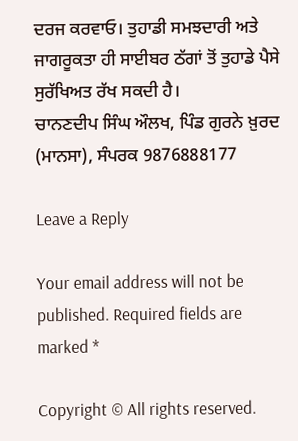ਦਰਜ ਕਰਵਾਓ। ਤੁਹਾਡੀ ਸਮਝਦਾਰੀ ਅਤੇ ਜਾਗਰੂਕਤਾ ਹੀ ਸਾਈਬਰ ਠੱਗਾਂ ਤੋਂ ਤੁਹਾਡੇ ਪੈਸੇ ਸੁਰੱਖਿਅਤ ਰੱਖ ਸਕਦੀ ਹੈ।
ਚਾਨਣਦੀਪ ਸਿੰਘ ਔਲਖ, ਪਿੰਡ ਗੁਰਨੇ ਖ਼ੁਰਦ (ਮਾਨਸਾ), ਸੰਪਰਕ 9876888177

Leave a Reply

Your email address will not be published. Required fields are marked *

Copyright © All rights reserved.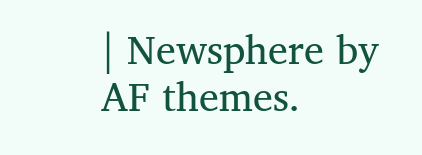| Newsphere by AF themes.